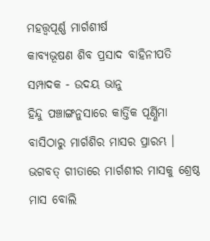ମହତ୍ତ୍ୱପୂର୍ଣ୍ଣ ମାର୍ଗଶୀର୍ଷ
କାବ୍ୟଭୂଷଣ ଶିବ ପ୍ରସାଦ ବାହିନୀପତି
ସମ୍ପାଦକ - ଉଦୟ ଭାନୁ
ହିନ୍ଦୁ ପଞ୍ଚାଙ୍ଗନୁସାରେ କାର୍ତ୍ତିକ ପୂର୍ଣ୍ଣିମା ବାସିଠାରୁ ମାର୍ଗଶିର ମାସର ପ୍ରାରମ୍ଭ । ଭଗବତ୍ ଗୀତାରେ ମାର୍ଗଶୀର ମାସକୁ ଶ୍ରେଷ୍ଠ ମାସ ବୋଲି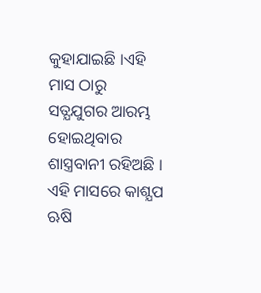କୁହାଯାଇଛି ।ଏହି ମାସ ଠାରୁ ସତ୍ଯଯୁଗର ଆରମ୍ଭ ହୋଇଥିବାର ଶାସ୍ତ୍ରବାନୀ ରହିଅଛି । ଏହି ମାସରେ କାଶ୍ଯପ ଋଷି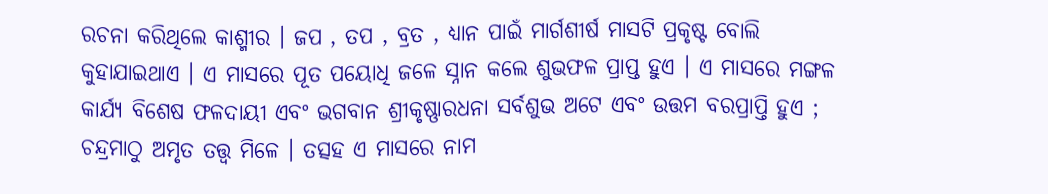ରଚନା କରିଥିଲେ କାଶ୍ମୀର । ଜପ , ତପ , ବ୍ରତ , ଧ୍ଯାନ ପାଇଁ ମାର୍ଗଶୀର୍ଷ ମାସଟି ପ୍ରକୃଷ୍ଟ ବୋଲି କୁହାଯାଇଥାଏ । ଏ ମାସରେ ପୂତ ପୟୋଧି ଜଳେ ସ୍ନାନ କଲେ ଶୁଭଫଳ ପ୍ରାପ୍ତ ହୁଏ । ଏ ମାସରେ ମଙ୍ଗଳ କାର୍ଯ୍ୟ ବିଶେଷ ଫଳଦାୟୀ ଏବଂ ଭଗବାନ ଶ୍ରୀକୃଷ୍ଣାରଧନା ସର୍ବଶୁଭ ଅଟେ ଏବଂ ଉତ୍ତମ ବରପ୍ରାପ୍ତି ହୁଏ ; ଚନ୍ଦ୍ରମାଠୁ ଅମୃତ ତତ୍ତ୍ବ ମିଳେ । ତତ୍ସହ ଏ ମାସରେ ନାମ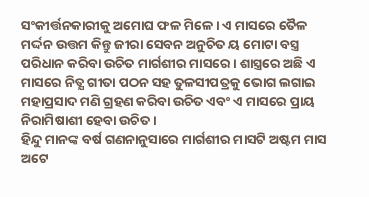ସଂକୀର୍ତ୍ତନକାରୀକୁ ଅମୋଘ ଫଳ ମିଳେ । ଏ ମାସରେ ତୈଳ ମର୍ଦ୍ଦନ ଉତ୍ତମ କିନ୍ତୁ ଜୀରା ସେବନ ଅନୁଚିତ ୟ ମୋଟା ବସ୍ତ୍ର ପରିଧାନ କରିବା ଉଚିତ ମାର୍ଗଶୀର ମାସରେ । ଶାସ୍ତ୍ରରେ ଅଛି ଏ ମାସରେ ନିତ୍ଯ ଗୀତା ପଠନ ସହ ତୁଳସୀପତ୍ରକୁ ଭୋଗ ଲଗାଇ ମହାପ୍ରସାଦ ମଣି ଗ୍ରହଣ କରିବା ଉଚିତ ଏବଂ ଏ ମାସରେ ପ୍ରାୟ ନିରାମିଷାଶୀ ହେବା ଉଚିତ ।
ହିନ୍ଦୁ ମାନଙ୍କ ବର୍ଷ ଗଣନାନୁସାରେ ମାର୍ଗଶୀର ମାସଟି ଅଷ୍ଟମ ମାସ ଅଟେ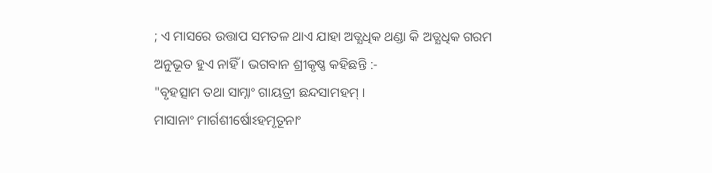; ଏ ମାସରେ ଉତ୍ତାପ ସମତଳ ଥାଏ ଯାହା ଅତ୍ଯଧିକ ଥଣ୍ଡା କି ଅତ୍ଯଧିକ ଗରମ ଅନୁଭୂତ ହୁଏ ନାହିଁ । ଭଗବାନ ଶ୍ରୀକୃଷ୍ଣ କହିଛନ୍ତି :-
"ବୃହତ୍ସାମ ତଥା ସାମ୍ନାଂ ଗାୟତ୍ରୀ ଛନ୍ଦସାମହମ୍ ।
ମାସାନାଂ ମାର୍ଗଶୀର୍ଷୋଽହମୃତୂନାଂ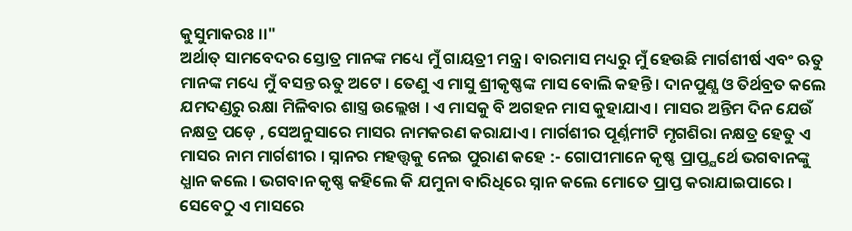କୁସୁମାକରଃ ।।"
ଅର୍ଥାତ୍ ସାମବେଦର ସ୍ତୋତ୍ର ମାନଙ୍କ ମଧ୍ୟେ ମୁଁ ଗାୟତ୍ରୀ ମନ୍ତ୍ର । ବାରମାସ ମଧ୍ୟରୁ ମୁଁ ହେଉଛି ମାର୍ଗଶୀର୍ଷ ଏବଂ ଋତୁ ମାନଙ୍କ ମଧ୍ୟେ ମୁଁ ବସନ୍ତ ଋତୁ ଅଟେ । ତେଣୁ ଏ ମାସୁ ଶ୍ରୀକୃଷ୍ଣଙ୍କ ମାସ ବୋଲି କହନ୍ତି । ଦାନପୁଣ୍ଯ ଓ ତିର୍ଥବ୍ରତ କଲେ ଯମଦଣ୍ଡରୁ ରକ୍ଷା ମିଳିବାର ଶାସ୍ତ୍ର ଉଲ୍ଲେଖ । ଏ ମାସକୁ ବି ଅଗହନ ମାସ କୁହାଯାଏ । ମାସର ଅନ୍ତିମ ଦିନ ଯେଉଁ ନକ୍ଷତ୍ର ପଡ଼େ , ସେଅନୁସାରେ ମାସର ନାମକରଣ କରାଯାଏ । ମାର୍ଗଶୀର ପୂର୍ଣ୍ନମୀଟି ମୃଗଶିରା ନକ୍ଷତ୍ର ହେତୁ ଏ ମାସର ନାମ ମାର୍ଗଶୀର । ସ୍ନାନର ମହତ୍ତ୍ବକୁ ନେଇ ପୁରାଣ କହେ :- ଗୋପୀମାନେ କୃଷ୍ଣ ପ୍ରାପ୍ତ୍ଯର୍ଥେ ଭଗବାନଙ୍କୁ ଧ୍ଯାନ କଲେ । ଭଗବାନ କୃଷ୍ଣ କହିଲେ କି ଯମୁନା ବାରିଧିରେ ସ୍ନାନ କଲେ ମୋତେ ପ୍ରାପ୍ତ କରାଯାଇପାରେ । ସେବେଠୁ ଏ ମାସରେ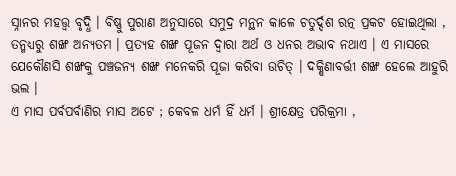ସ୍ନାନର ମହତ୍ତ୍ବ ବୃଦ୍ଧି । ବିଷ୍ଣୁ ପୁରାଣ ଅନୁସାରେ ସମୁଦ୍ର ମନ୍ଥନ କାଳେ ଚତୁର୍ଦ୍ଦଶ ରତ୍ନ ପ୍ରକଟ ହୋଇଥିଲା , ତନ୍ମଧ୍ୟରୁ ଶଙ୍ଖ ଅନ୍ଯତମ । ପ୍ରତ୍ଯହ ଶଙ୍ଖ ପୂଜନ ଦ୍ବାରା ଅର୍ଥ ଓ ଧନର ଅଭାବ ନଥାଏ । ଏ ମାସରେ ଯେକୌଣସି ଶଙ୍ଖକୁ ପଞ୍ଚଜନ୍ଯ ଶଙ୍ଖ ମନେକରି ପୂଜା କରିବା ଉଚିତ୍ । ଦକ୍ଷିଣାବର୍ତ୍ତୀ ଶଙ୍ଖ ହେଲେ ଆହୁରି ଭଲ ।
ଏ ମାସ ପର୍ବପର୍ବାଣିର ମାସ ଅଟେ ; କେବଳ ଧର୍ମ ହିଁ ଧର୍ମ । ଶ୍ରୀକ୍ଷେତ୍ର ପରିକ୍ରମା ,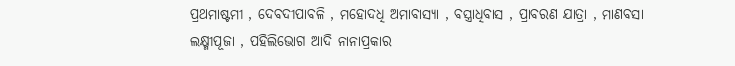ପ୍ରଥମାଷ୍ଟମୀ , ଦେବଦୀପାବଳି , ମହୋଦଧି ଅମାବାସ୍ଯା , ବସ୍ତ୍ରାଧିବାସ , ପ୍ରାବରଣ ଯାତ୍ରା , ମାଣବସା ଲକ୍ଷ୍ମୀପୂଜା , ପହିଲିଭୋଗ ଆଦି ନାନାପ୍ରକାର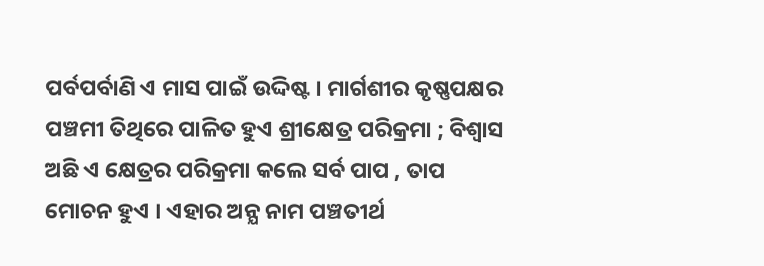ପର୍ବପର୍ବାଣି ଏ ମାସ ପାଇଁ ଉଦ୍ଦିଷ୍ଟ । ମାର୍ଗଶୀର କୃଷ୍ଣପକ୍ଷର ପଞ୍ଚମୀ ତିଥିରେ ପାଳିତ ହୁଏ ଶ୍ରୀକ୍ଷେତ୍ର ପରିକ୍ରମା ; ବିଶ୍ବାସ ଅଛି ଏ କ୍ଷେତ୍ରର ପରିକ୍ରମା କଲେ ସର୍ବ ପାପ , ତାପ ମୋଚନ ହୁଏ । ଏହାର ଅନ୍ଯ ନାମ ପଞ୍ଚତୀର୍ଥ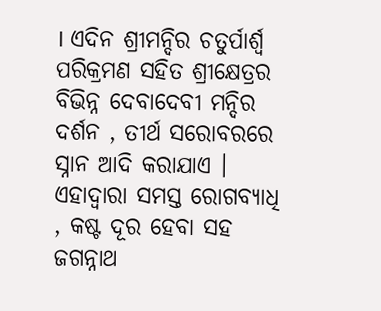। ଏଦିନ ଶ୍ରୀମନ୍ଦିର ଚତୁର୍ପାର୍ଶ୍ବ ପରିକ୍ରମଣ ସହିତ ଶ୍ରୀକ୍ଷେତ୍ରର ବିଭିନ୍ନ ଦେବାଦେବୀ ମନ୍ଦିର ଦର୍ଶନ , ତୀର୍ଥ ସରୋବରରେ ସ୍ନାନ ଆଦି କରାଯାଏ । ଏହାଦ୍ବାରା ସମସ୍ତ ରୋଗବ୍ଯାଧି , କଷ୍ଟ ଦୂର ହେବା ସହ ଜଗନ୍ନାଥ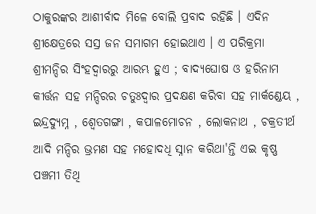ଠାକୁରଙ୍କର ଆଶୀର୍ବାଦ ମିଳେ ବୋଲି ପ୍ରବାଦ ରହିଛି । ଏଦିନ ଶ୍ରୀକ୍ଷେତ୍ରରେ ସସ୍ର ଜନ ସମାଗମ ହୋଇଥାଏ । ଏ ପରିକ୍ରମା ଶ୍ରୀମନ୍ଦିର ସିଂହଦ୍ୱାରରୁ ଆରମ୍ଭ ହୁଏ ; ବାଦ୍ଯଘୋଷ ଓ ହରିନାମ କୀର୍ତ୍ତନ ସହ ମନ୍ଦିରର ଚତୁଃଦ୍ବାର ପ୍ରଦକ୍ଷଣ କରିବା ସହ ମାର୍କଣ୍ଡେୟ , ଇନ୍ଦ୍ରଦ୍ଯୁମ୍ନ , ଶ୍ବେତଗଙ୍ଗା , କପାଳମୋଚନ , ଲୋକନାଥ , ଚକ୍ରତୀର୍ଥ ଆଦି ମନ୍ଦିର ଭ୍ରମଣ ସହ ମହୋଦଧି ସ୍ନାନ କରିଥା'ନ୍ତି ଏଇ କୃଷ୍ଣ ପଞ୍ଚମୀ ତିଥି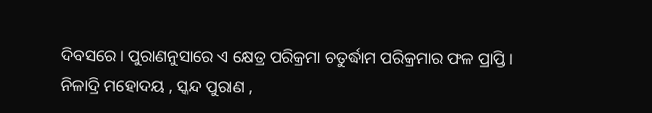ଦିବସରେ । ପୁରାଣନୁସାରେ ଏ କ୍ଷେତ୍ର ପରିକ୍ରମା ଚତୁର୍ଦ୍ଧାମ ପରିକ୍ରମାର ଫଳ ପ୍ରାପ୍ତି ।
ନିଳାଦ୍ରି ମହୋଦୟ , ସ୍କନ୍ଦ ପୁରାଣ ,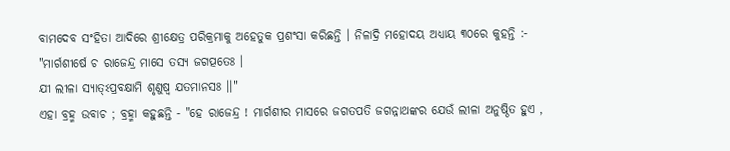ବାମଦେବ ସଂହିତା ଆଦିରେ ଶ୍ରୀକ୍ଷେତ୍ର ପରିକ୍ରମାକୁ ଅହେତୁକ ପ୍ରଶଂସା କରିଛନ୍ତି । ନିଳାଦ୍ରି ମହୋଦୟ ଅଧ୍ଯାୟ ୩୦ରେ କୁହନ୍ତି :-
"ମାର୍ଗଶୀର୍ଷେ ଚ ରାଜେନ୍ଦ୍ର ମାସେ ତସ୍ଯ ଜଗତ୍ପତେଃ ।
ଯୀ ଲୀଳା ସ୍ଯାତ୍ଽପ୍ରବକ୍ଷାମି ଶୃଣୁଷ୍ବ ଯତମାନସଃ ।।"
ଏହା ବ୍ରହ୍ମ ଉବାଚ ; ବ୍ରହ୍ମା କହୁଛନ୍ତି - "ହେ ରାଜେନ୍ଦ୍ର ! ମାର୍ଗଶୀର ମାସରେ ଜଗତପତି ଜଗନ୍ନାଥଙ୍କର ଯେଉଁ ଲୀଳା ଅନୁଷ୍ଠିତ ହୁଏ ,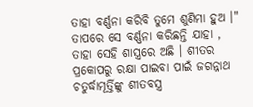ତାହା ବର୍ଣ୍ଣନା କରିବି ତୁମେ ଶୁଣିମା ହୁଅ ।" ତାପରେ ସେ ବର୍ଣ୍ଣନା କରିଛନ୍ତି ଯାହା , ତାହା ସେହି ଶାସ୍ତ୍ରରେ ଅଛି । ଶୀତର ପ୍ରକୋପରୁ ରକ୍ଷା ପାଇବା ପାଇଁ ଜଗନ୍ନାଥ ଚତୁର୍ଦ୍ଧାମୂର୍ତ୍ତିଙ୍କୁ ଶୀତବସ୍ତ୍ର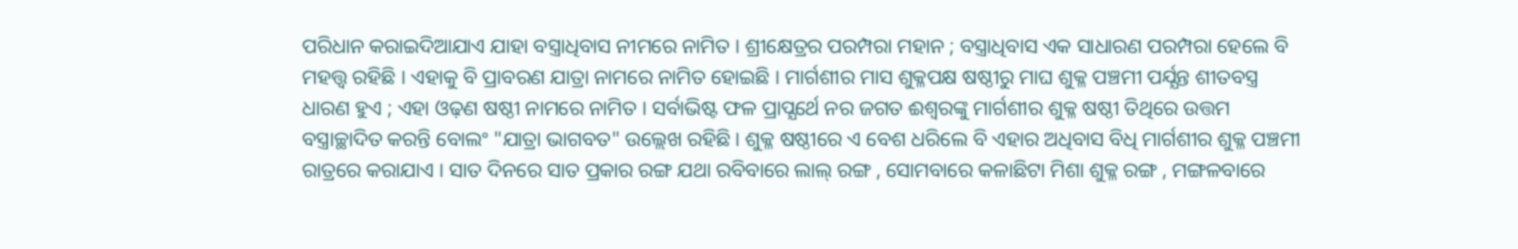ପରିଧାନ କରାଇଦିଆଯାଏ ଯାହା ବସ୍ତ୍ରାଧିବାସ ନୀମରେ ନାମିତ । ଶ୍ରୀକ୍ଷେତ୍ରର ପରମ୍ପରା ମହାନ ; ବସ୍ତ୍ରାଧିବାସ ଏକ ସାଧାରଣ ପରମ୍ପରା ହେଲେ ବି ମହତ୍ତ୍ବ ରହିଛି । ଏହାକୁ ବି ପ୍ରାବରଣ ଯାତ୍ରା ନାମରେ ନାମିତ ହୋଇଛି । ମାର୍ଗଶୀର ମାସ ଶୁକ୍ଳପକ୍ଷ ଷଷ୍ଠୀରୁ ମାଘ ଶୁକ୍ଳ ପଞ୍ଚମୀ ପର୍ଯ୍ଯନ୍ତ ଶୀତବସ୍ତ୍ର ଧାରଣ ହୁଏ ; ଏହା ଓଢ଼ଣ ଷଷ୍ଠୀ ନାମରେ ନାମିତ । ସର୍ବାଭିଷ୍ଟ ଫଳ ପ୍ରାପ୍ଯର୍ଥେ ନର ଜଗତ ଈଶ୍ୱରଙ୍କୁ ମାର୍ଗଶୀର ଶୁକ୍ଳ ଷଷ୍ଠୀ ତିଥିରେ ଉତ୍ତମ ବସ୍ତ୍ରାଚ୍ଛାଦିତ କରନ୍ତି ବୋଲଂ "ଯାତ୍ରା ଭାଗବତ" ଉଲ୍ଲେଖ ରହିଛି । ଶୁକ୍ଳ ଷଷ୍ଠୀରେ ଏ ବେଶ ଧରିଲେ ବି ଏହାର ଅଧିବାସ ବିଧି ମାର୍ଗଶୀର ଶୁକ୍ଳ ପଞ୍ଚମୀ ରାତ୍ରରେ କରାଯାଏ । ସାତ ଦିନରେ ସାତ ପ୍ରକାର ରଙ୍ଗ ଯଥା ରବିବାରେ ଲାଲ୍ ରଙ୍ଗ , ସୋମବାରେ କଳାଛିଟା ମିଶା ଶୁକ୍ଳ ରଙ୍ଗ , ମଙ୍ଗଳବାରେ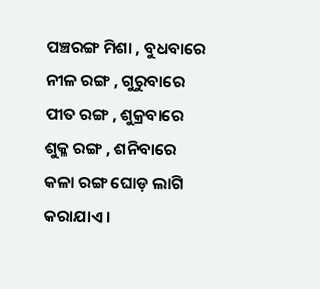ପଞ୍ଚରଙ୍ଗ ମିଶା , ବୁଧବାରେ ନୀଳ ରଙ୍ଗ , ଗୁରୁବାରେ ପୀତ ରଙ୍ଗ , ଶୁକ୍ରବାରେ ଶୁକ୍ଳ ରଙ୍ଗ , ଶନିବାରେ କଳା ରଙ୍ଗ ଘୋଡ଼ ଲାଗି କରାଯାଏ ।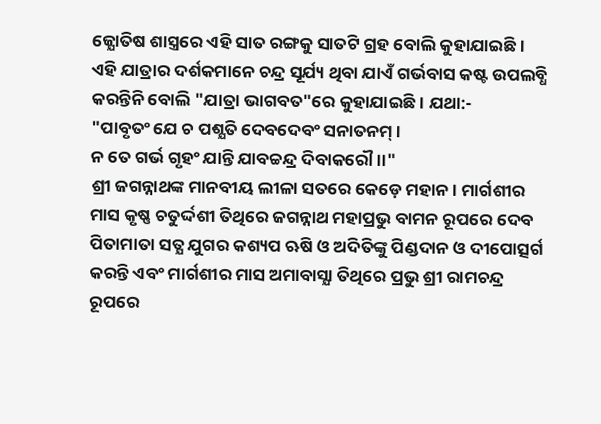ଜ୍ଯୋତିଷ ଶାସ୍ତ୍ରରେ ଏହି ସାତ ରଙ୍ଗକୁ ସାତଟି ଗ୍ରହ ବୋଲି କୁହାଯାଇଛି । ଏହି ଯାତ୍ରାର ଦର୍ଶକମାନେ ଚନ୍ଦ୍ର ସୂର୍ଯ୍ୟ ଥିବା ଯାଏଁ ଗର୍ଭବାସ କଷ୍ଟ ଉପଲବ୍ଧି କରନ୍ତିନି ବୋଲି "ଯାତ୍ରା ଭାଗବତ"ରେ କୁହାଯାଇଛି । ଯଥା:-
"ପାବୃତଂ ଯେ ଚ ପଶ୍ଯତି ଦେବଦେବଂ ସନାତନମ୍ ।
ନ ତେ ଗର୍ଭ ଗୃହଂ ଯାନ୍ତି ଯାବଚ୍ଚନ୍ଦ୍ର ଦିବାକରୌ ।।"
ଶ୍ରୀ ଜଗନ୍ନାଥଙ୍କ ମାନବୀୟ ଲୀଳା ସତରେ କେଡ଼େ ମହାନ। ମାର୍ଗଶୀର ମାସ କୃଷ୍ଣ ଚତୁର୍ଦ୍ଦଶୀ ତିଥିରେ ଜଗନ୍ନାଥ ମହାପ୍ରଭୁ ବାମନ ରୂପରେ ଦେବ ପିତାମାତା ସତ୍ଯ ଯୁଗର କଶ୍ୟପ ଋଷି ଓ ଅଦିତିଙ୍କୁ ପିଣ୍ଡଦାନ ଓ ଦୀପୋତ୍ସର୍ଗ କରନ୍ତି ଏବଂ ମାର୍ଗଶୀର ମାସ ଅମାବାସ୍ଯା ତିଥିରେ ପ୍ରଭୁ ଶ୍ରୀ ରାମଚନ୍ଦ୍ର ରୂପରେ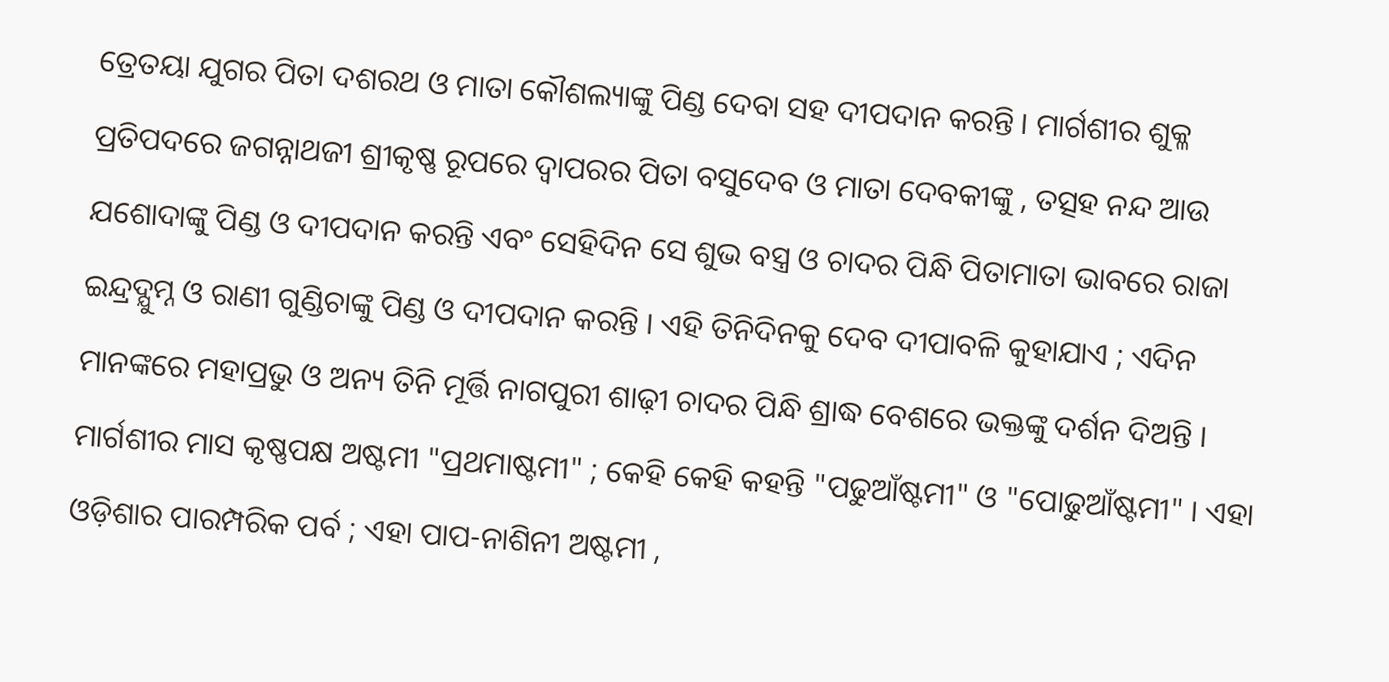ତ୍ରେତୟା ଯୁଗର ପିତା ଦଶରଥ ଓ ମାତା କୌଶଲ୍ୟାଙ୍କୁ ପିଣ୍ଡ ଦେବା ସହ ଦୀପଦାନ କରନ୍ତି । ମାର୍ଗଶୀର ଶୁକ୍ଳ ପ୍ରତିପଦରେ ଜଗନ୍ନାଥଜୀ ଶ୍ରୀକୃଷ୍ଣ ରୂପରେ ଦ୍ବାପରର ପିତା ବସୁଦେବ ଓ ମାତା ଦେବକୀଙ୍କୁ , ତତ୍ସହ ନନ୍ଦ ଆଉ ଯଶୋଦାଙ୍କୁ ପିଣ୍ଡ ଓ ଦୀପଦାନ କରନ୍ତି ଏବଂ ସେହିଦିନ ସେ ଶୁଭ ବସ୍ତ୍ର ଓ ଚାଦର ପିନ୍ଧି ପିତାମାତା ଭାବରେ ରାଜା ଇନ୍ଦ୍ରଦ୍ଯୁମ୍ନ ଓ ରାଣୀ ଗୁଣ୍ଡିଚାଙ୍କୁ ପିଣ୍ଡ ଓ ଦୀପଦାନ କରନ୍ତି । ଏହି ତିନିଦିନକୁ ଦେବ ଦୀପାବଳି କୁହାଯାଏ ; ଏଦିନ ମାନଙ୍କରେ ମହାପ୍ରଭୁ ଓ ଅନ୍ୟ ତିନି ମୂର୍ତ୍ତି ନାଗପୁରୀ ଶାଢ଼ୀ ଚାଦର ପିନ୍ଧି ଶ୍ରାଦ୍ଧ ବେଶରେ ଭକ୍ତଙ୍କୁ ଦର୍ଶନ ଦିଅନ୍ତି ।
ମାର୍ଗଶୀର ମାସ କୃଷ୍ଣପକ୍ଷ ଅଷ୍ଟମୀ "ପ୍ରଥମାଷ୍ଟମୀ" ; କେହି କେହି କହନ୍ତି "ପଢୁଆଁଷ୍ଟମୀ" ଓ "ପୋଢୁଆଁଷ୍ଟମୀ" । ଏହା ଓଡ଼ିଶାର ପାରମ୍ପରିକ ପର୍ବ ; ଏହା ପାପ-ନାଶିନୀ ଅଷ୍ଟମୀ ,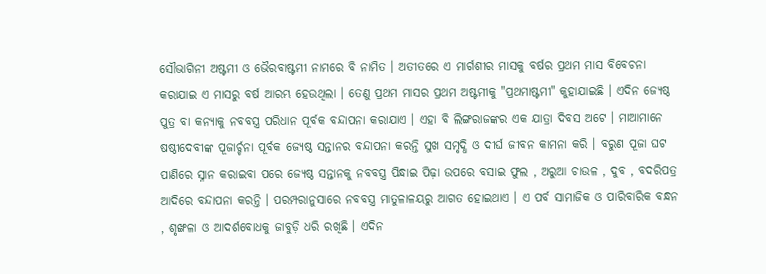ସୌଭାଗିନୀ ଅଷ୍ଟମୀ ଓ ଭୈରବାଷ୍ଟମୀ ନାମରେ ବି ନାମିତ । ଅତୀତରେ ଏ ମାର୍ଗଶୀର ମାସକୁ ବର୍ଷର ପ୍ରଥମ ମାସ ବିବେଚନା କରାଯାଇ ଏ ମାସରୁ ବର୍ଷ ଆରମ୍ଭ ହେଉଥିଲା । ତେଣୁ ପ୍ରଥମ ମାସର ପ୍ରଥମ ଅଷ୍ଟମୀକୁ "ପ୍ରଥମାଷ୍ଟମୀ" କୁହାଯାଇଛି । ଏଦିନ ଜ୍ଯେଷ୍ଠ ପୁତ୍ର ବା କନ୍ଯାକୁ ନବବସ୍ତ୍ର ପରିଧାନ ପୂର୍ବକ ବନ୍ଦାପନା କରାଯାଏ । ଏହା ବି ଲିଙ୍ଗରାଜଙ୍କର ଏକ ଯାତ୍ରା ଦିବସ ଅଟେ । ମାଆମାନେ ଷଷ୍ଠୀଦେବୀଙ୍କ ପୂଜାର୍ଚ୍ଚନା ପୂର୍ବକ ଜ୍ଯେଷ୍ଠ ସନ୍ତାନର ବନ୍ଦାପନା କରନ୍ତି ସୁଖ ସମୃଦ୍ଧି ଓ ଦୀର୍ଘ ଜୀବନ କାମନା କରି । ବରୁଣ ପୂଜା ଘଟ ପାଣିରେ ସ୍ନାନ କରାଇବା ପରେ ଜ୍ଯେଷ୍ଠ ସନ୍ତାନକୁ ନବବସ୍ତ୍ର ପିନ୍ଧାଇ ପିଢ଼ା ଉପରେ ବସାଇ ଫୁଲ , ଅରୁଆ ଚାଉଳ , ଦୁବ , ବଦରିପତ୍ର ଆଦିରେ ବନ୍ଦାପନା କରନ୍ତି । ପରମ୍ପରାନୁସାରେ ନବବସ୍ତ୍ର ମାତୁଳାଳୟରୁ ଆଗତ ହୋଇଥାଏ । ଏ ପର୍ବ ସାମାଜିକ ଓ ପାରିବାରିକ ବନ୍ଧନ , ଶୃଙ୍ଖଳା ଓ ଆଦର୍ଶବୋଧକୁ ଜାବୁଡ଼ି ଧରି ରଖିଛି । ଏଦିନ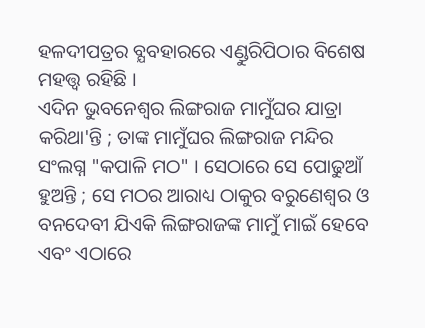ହଳଦୀପତ୍ରର ବ୍ଯବହାରରେ ଏଣ୍ଡୁରିପିଠାର ବିଶେଷ ମହତ୍ତ୍ୱ ରହିଛି ।
ଏଦିନ ଭୁବନେଶ୍ବର ଲିଙ୍ଗରାଜ ମାମୁଁଘର ଯାତ୍ରା କରିଥା'ନ୍ତି ; ତାଙ୍କ ମାମୁଁଘର ଲିଙ୍ଗରାଜ ମନ୍ଦିର ସଂଲଗ୍ନ "କପାଳି ମଠ" । ସେଠାରେ ସେ ପୋଢୁଆଁ ହୁଅନ୍ତି ; ସେ ମଠର ଆରାଧ୍ୟ ଠାକୁର ବରୁଣେଶ୍ବର ଓ ବନଦେବୀ ଯିଏକି ଲିଙ୍ଗରାଜଙ୍କ ମାମୁଁ ମାଇଁ ହେବେ ଏବଂ ଏଠାରେ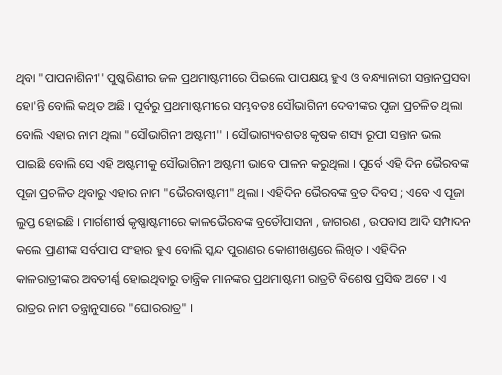ଥିବା "ପାପନାଶିନୀ'' ପୁଷ୍କରିଣୀର ଜଳ ପ୍ରଥମାଷ୍ଟମୀରେ ପିଇଲେ ପାପକ୍ଷୟ ହୁଏ ଓ ବନ୍ଧ୍ୟାନାରୀ ସନ୍ତାନପ୍ରସବା ହୋ'ନ୍ତି ବୋଲି କଥିତ ଅଛି । ପୂର୍ବରୁ ପ୍ରଥମାଷ୍ଟମୀରେ ସମ୍ଭବତଃ ସୌଭାଗିନୀ ଦେବୀଙ୍କର ପୃଜା ପ୍ରଚଳିତ ଥିଲା ବୋଲି ଏହାର ନାମ ଥିଲା "ସୌଭାଗିନୀ ଅଷ୍ଟମୀ'' । ସୌଭାଗ୍ୟବଶତଃ କୃଷକ ଶସ୍ୟ ରୂପୀ ସନ୍ତାନ ଭଲ ପାଇଛି ବୋଲି ସେ ଏହି ଅଷ୍ଟମୀକୁ ସୌଭାଗିନୀ ଅଷ୍ଟମୀ ଭାବେ ପାଳନ କରୁଥିଲା । ପୂର୍ବେ ଏହି ଦିନ ଭୈରବଙ୍କ ପୂଜା ପ୍ରଚଳିତ ଥିବାରୁ ଏହାର ନାମ "ଭୈରବାଷ୍ଟମୀ" ଥିଲା । ଏହିଦିନ ଭୈରବଙ୍କ ବ୍ରତ ଦିବସ ; ଏବେ ଏ ପୂଜା ଲୁପ୍ତ ହୋଇଛି । ମାର୍ଗଶୀର୍ଷ କୃଷ୍ଣାଷ୍ଟମୀରେ କାଳଭୈରବଙ୍କ ବ୍ରତୌପାସନା , ଜାଗରଣ , ଉପବାସ ଆଦି ସମ୍ପାଦନ କଲେ ପ୍ରାଣୀଙ୍କ ସର୍ବପାପ ସଂହାର ହୁଏ ବୋଲି ସ୍କନ୍ଦ ପୁରାଣର କୋଶୀଖଣ୍ଡରେ ଲିଖିତ । ଏହିଦିନ କାଳରାତ୍ରୀଙ୍କର ଅବତୀର୍ଣ୍ଣ ହୋଇଥିବାରୁ ତାନ୍ତ୍ରିକ ମାନଙ୍କର ପ୍ରଥମାଷ୍ଟମୀ ରାତ୍ରଟି ବିଶେଷ ପ୍ରସିଦ୍ଧ ଅଟେ । ଏ ରାତ୍ରର ନାମ ତନ୍ତ୍ରାନୁସାରେ "ଘୋରରାତ୍ର" ।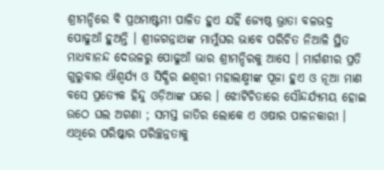ଶ୍ରୀମନ୍ଦିରେ ବି ପ୍ରଥମାଷ୍ଟମୀ ପାଳିତ ହୁଏ ଯହିଁ ଜ୍ଯେଷ୍ଠ ଭ୍ରାତା ବଳଭଦ୍ର ପୋଢୁଆଁ ହୁଅନ୍ତି । ଶ୍ରୀଜଗନ୍ନାଥଙ୍କ ମାମୁଁଘର ଭାବେ ପରିଚିତ ନିଆଳି ସ୍ଥିତ ମାଧବାନନ୍ଦ ଦେଉଳରୁ ପୋଢୁଆଁ ଭାର ଶ୍ରୀମନ୍ଦିରକୁ ଆସେ । ମାର୍ଗଶୀର ପ୍ରତି ଗୁରୁବାର ଐଶ୍ୱର୍ଯ୍ୟ ଓ ସିଦ୍ଧିର ଈଶ୍ୱରୀ ମହାଲକ୍ଷ୍ମୀଙ୍କ ପୂଜା ହୁଏ ଓ ନୂଆ ମାଣ ବସେ ପ୍ରତ୍ଯେକ ହିନ୍ଦୁ ଓଡ଼ିଆଙ୍କ ଘରେ । ଝୋଟିଚିତାରେ ସୌନ୍ଦର୍ଯ୍ୟମୟ ହୋଇ ଉଠେ ଘଲ ଅଗଣା ; ସମସ୍ତ ଜାତିର ଲୋକେ ଏ ଓଷାର ପାଳନକାରୀ । ଏଥିରେ ପରିଷ୍କାର ପରିଚ୍ଛନ୍ନତାକୁ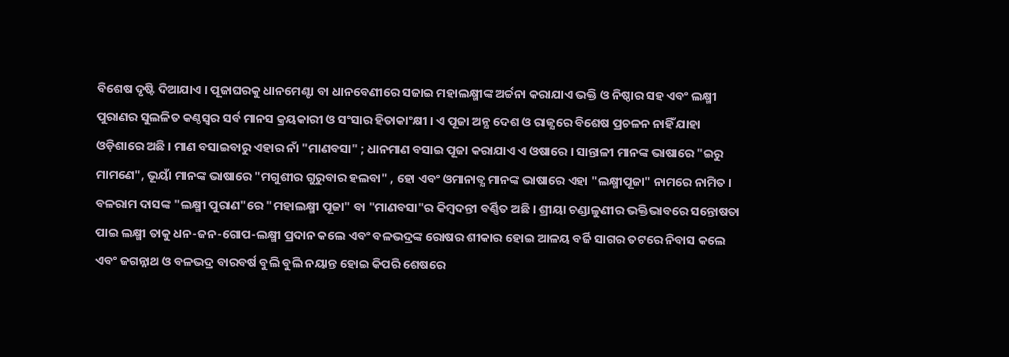ବିଶେଷ ଦୃଷ୍ଟି ଦିଆଯାଏ । ପୂଜାଘରକୁ ଧାନମେଣ୍ଟା ବା ଧାନବେଣୀରେ ସଜାଇ ମହାଲକ୍ଷ୍ମୀଙ୍କ ଅର୍ଚ୍ଚନା କରାଯାଏ ଭକ୍ତି ଓ ନିଷ୍ଠାର ସହ ଏବଂ ଲକ୍ଷ୍ମୀ ପୁରାଣର ସୁଲଳିତ କଣ୍ଠସ୍ବର ସର୍ବ ମାନସ କ୍ରୟକାରୀ ଓ ସଂସାର ହିତାକାଂକ୍ଷୀ । ଏ ପୂଜା ଅନ୍ଯ ଦେଶ ଓ ରାଜ୍ଯରେ ବିଶେଷ ପ୍ରଚଳନ ନାହିଁ ଯାହା ଓଡ଼ିଶାରେ ଅଛି । ମାଣ ବସାଇବାରୁ ଏହାର ନାଁ "ମାଣବସା" ; ଧାନମାଣ ବସାଇ ପୂଜା କରାଯାଏ ଏ ଓଷାରେ । ସାନ୍ତାଳୀ ମାନଙ୍କ ଭାଷାରେ "ଇରୁ ମାମଣେ", ଭୂୟାଁ ମାନଙ୍କ ଭାଷାରେ "ମଗୁଶୀର ଗୁରୁବାର ହଲବା" , ହୋ ଏବଂ ଓମାନାତ୍ଯ ମାନଙ୍କ ଭାଷାରେ ଏହା "ଲକ୍ଷ୍ମୀପୂଜା" ନାମରେ ନାମିତ ।
ବଳରାମ ଦାସଙ୍କ "ଲକ୍ଷ୍ମୀ ପୁରାଣ"ରେ "ମହାଲକ୍ଷ୍ମୀ ପୂଜା" ବା "ମାଣବସା"ର କିମ୍ବଦନ୍ତୀ ବର୍ଣ୍ଣିତ ଅଛି । ଶ୍ରୀୟା ଚଣ୍ଡାଳୁଣୀର ଭକ୍ତିଭାବରେ ସନ୍ତୋଷତା ପାଇ ଲକ୍ଷ୍ମୀ ତାକୁ ଧନ-ଜନ-ଗୋପ-ଲକ୍ଷ୍ମୀ ପ୍ରଦାନ କଲେ ଏବଂ ବଳଭଦ୍ରଙ୍କ ରୋଷର ଶୀକାର ହୋଇ ଆଳୟ ବର୍ଜି ସାଗର ତଟରେ ନିବାସ କଲେ ଏବଂ ଜଗନ୍ନାଥ ଓ ବଳଭଦ୍ର ବାରବର୍ଷ ବୁଲି ବୁଲି ନୟାନ୍ତ ହୋଇ କିପରି ଶେଷରେ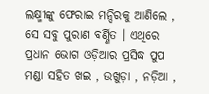ଲକ୍ଷ୍ମୀଙ୍କୁ ଫେରାଇ ମନ୍ଦିରକୁ ଆଣିଲେ , ସେ ସବୁ ପୁରାଣ ବର୍ଣ୍ଣିତ । ଏଥିରେ ପ୍ରଧାନ ଭୋଗ ଓଡ଼ିଆର ପ୍ରସିଦ୍ଧ ପୁପ ମଣ୍ଡା ସହିତ ଖଇ , ଉଖୁଡ଼ା , ନଡ଼ିଆ ,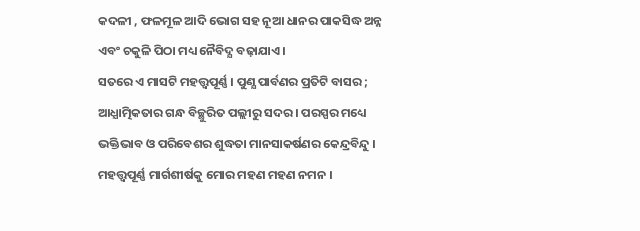କଦଳୀ , ଫଳମୂଳ ଆଦି ଭୋଗ ସହ ନୂଆ ଧାନର ପାକସିଦ୍ଧ ଅନ୍ନ ଏବଂ ଚକୁଳି ପିଠା ମଧ୍ୟ ନୈବିଦ୍ଯ ବଢ଼ାଯାଏ ।
ସତରେ ଏ ମାସଟି ମହତ୍ତ୍ୱପୂର୍ଣ୍ଣ । ପୁଣ୍ଯ ପାର୍ବଣର ପ୍ରତିଟି ବାସର ; ଆଧ୍ଯାତ୍ମିକତାର ଗନ୍ଧ ବିଚ୍ଛୁରିତ ପଲ୍ଲୀରୁ ସଦର । ପରସ୍ପର ମଧ୍ୟେ ଭକ୍ତିଭାବ ଓ ପରିବେଶର ଶୁଦ୍ଧତା ମାନସାକର୍ଷଣର କେନ୍ଦ୍ରବିନ୍ଦୁ । ମହତ୍ତ୍ୱପୂର୍ଣ୍ଣ ମାର୍ଗଶୀର୍ଷକୁ ମୋର ମହଣ ମହଣ ନମନ ।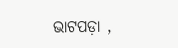ଭାଟପଡ଼ା ,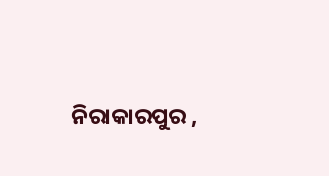ନିରାକାରପୁର ,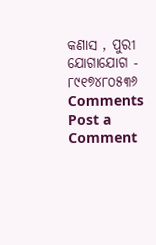କଣାସ , ପୁରୀ
ଯୋଗାଯୋଗ - ୮୯୧୭୪୮୦୫୩୬
Comments
Post a Comment